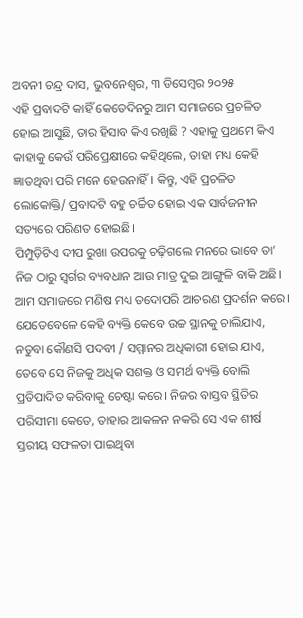ଅବନୀ ଚନ୍ଦ୍ର ଦାସ, ଭୁବନେଶ୍ୱର, ୩ ଡିସେମ୍ବର ୨୦୨୫
ଏହି ପ୍ରବାଦଟି କାହିଁ କେତେଦିନରୁ ଆମ ସମାଜରେ ପ୍ରଚଳିତ ହୋଇ ଆସୁଛି, ତାର ହିସାବ କିଏ ରଖିଛି ? ଏହାକୁ ପ୍ରଥମେ କିଏ କାହାକୁ କେଉଁ ପରିପ୍ରେକ୍ଷୀରେ କହିଥିଲେ, ତାହା ମଧ୍ୟ କେହି ଜ୍ଞାତଥିବା ପରି ମନେ ହେଉନାହିଁ। କିନ୍ତୁ, ଏହି ପ୍ରଚଳିତ ଲୋକୋକ୍ତି/ ପ୍ରବାଦଟି ବହୁ ଚର୍ଚ୍ଚିତ ହୋଇ ଏକ ସାର୍ବଜନୀନ ସତ୍ୟରେ ପରିଣତ ହୋଇଛି।
ପିମ୍ପୁଡ଼ିଟିଏ ଦୀପ ରୁଖା ଉପରକୁ ଚଢ଼ିଗଲେ ମନରେ ଭାବେ ତା’ ନିଜ ଠାରୁ ସ୍ବର୍ଗର ବ୍ୟବଧାନ ଆଉ ମାତ୍ର ଦୁଇ ଆଙ୍ଗୁଳି ବାକି ଅଛି। ଆମ ସମାଜରେ ମଣିଷ ମଧ୍ୟ ତଦୋପରି ଆଚରଣ ପ୍ରଦର୍ଶନ କରେ। ଯେତେବେଳେ କେହି ବ୍ୟକ୍ତି କେବେ ଉଚ୍ଚ ସ୍ଥାନକୁ ଚାଲିଯାଏ, ନତୁବା କୌଣସି ପଦବୀ / ସମ୍ମାନର ଅଧିକାରୀ ହୋଇ ଯାଏ, ତେବେ ସେ ନିଜକୁ ଅଧିକ ସଶକ୍ତ ଓ ସମର୍ଥ ବ୍ୟକ୍ତି ବୋଲି ପ୍ରତିପାଦିତ କରିବାକୁ ଚେଷ୍ଟା କରେ। ନିଜର ବାସ୍ତବ ସ୍ଥିତିର ପରିସୀମା କେତେ, ତାହାର ଆକଳନ ନକରି ସେ ଏକ ଶୀର୍ଷ ସ୍ତରୀୟ ସଫଳତା ପାଇଥିବା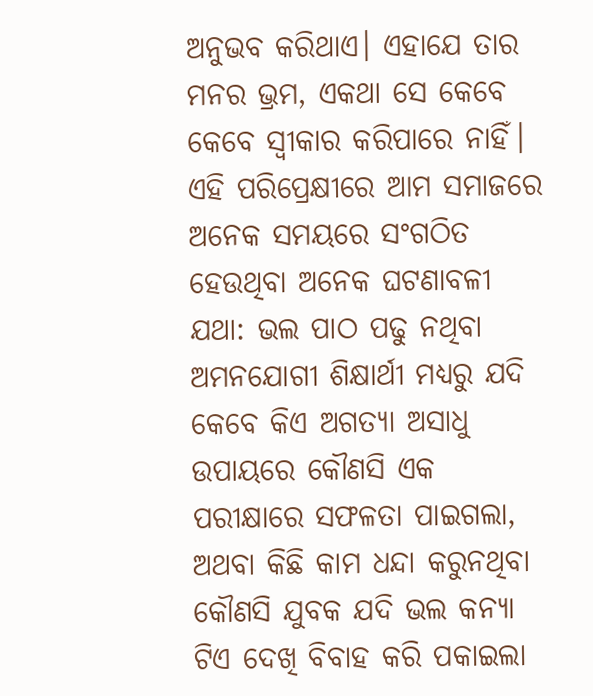ଅନୁଭବ କରିଥାଏ। ଏହାଯେ ତାର ମନର ଭ୍ରମ, ଏକଥା ସେ କେବେ କେବେ ସ୍ବୀକାର କରିପାରେ ନାହିଁ।
ଏହି ପରିପ୍ରେକ୍ଷୀରେ ଆମ ସମାଜରେ ଅନେକ ସମୟରେ ସଂଗଠିତ ହେଉଥିବା ଅନେକ ଘଟଣାବଳୀ ଯଥା: ଭଲ ପାଠ ପଢୁ ନଥିବା ଅମନଯୋଗୀ ଶିକ୍ଷାର୍ଥୀ ମଧ୍ୟରୁ ଯଦି କେବେ କିଏ ଅଗତ୍ୟା ଅସାଧୁ ଉପାୟରେ କୌଣସି ଏକ ପରୀକ୍ଷାରେ ସଫଳତା ପାଇଗଲା, ଅଥବା କିଛି କାମ ଧନ୍ଦା କରୁନଥିବା କୌଣସି ଯୁବକ ଯଦି ଭଲ କନ୍ୟା ଟିଏ ଦେଖି ବିବାହ କରି ପକାଇଲା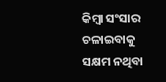କିମ୍ବା ସଂସାର ଚଳାଇବାକୁ ସକ୍ଷମ ନଥିବା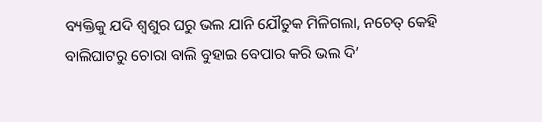ବ୍ୟକ୍ତିକୁ ଯଦି ଶ୍ଵଶୁର ଘରୁ ଭଲ ଯାନି ଯୌତୁକ ମିଳିଗଲା, ନଚେତ୍ କେହି ବାଲିଘାଟରୁ ଚୋରା ବାଲି ବୁହାଇ ବେପାର କରି ଭଲ ଦି’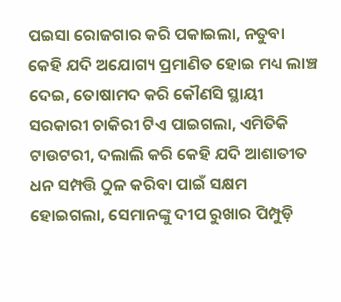ପଇସା ରୋଜଗାର କରି ପକାଇଲା, ନତୁବା କେହି ଯଦି ଅଯୋଗ୍ୟ ପ୍ରମାଣିତ ହୋଇ ମଧ୍ୟ ଲାଞ୍ଚ ଦେଇ, ତୋଷାମଦ କରି କୌଣସି ସ୍ଥାୟୀ ସରକାରୀ ଚାକିରୀ ଟିଏ ପାଇଗଲା, ଏମିତିକି ଟାଉଟରୀ, ଦଲାଲି କରି କେହି ଯଦି ଆଶାତୀତ ଧନ ସମ୍ପତ୍ତି ଠୁଳ କରିବା ପାଇଁ ସକ୍ଷମ ହୋଇଗଲା, ସେମାନଙ୍କୁ ଦୀପ ରୁଖାର ପିମ୍ପୁଡ଼ି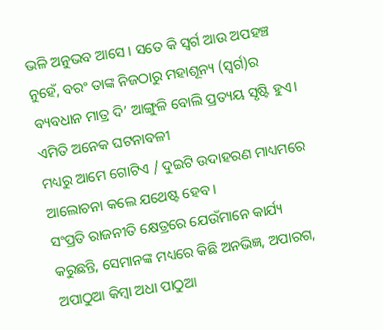ଭଳି ଅନୁଭବ ଆସେ । ସତେ କି ସ୍ବର୍ଗ ଆଉ ଅପହଞ୍ଚ ନୁହେଁ, ବରଂ ତାଙ୍କ ନିଜଠାରୁ ମହାଶୂନ୍ୟ (ସ୍ବର୍ଗ)ର ବ୍ୟବଧାନ ମାତ୍ର ଦି’ ଆଙ୍ଗୁଳି ବୋଲି ପ୍ରତ୍ୟୟ ସୃଷ୍ଟି ହୁଏ। ଏମିତି ଅନେକ ଘଟନାବଳୀ
ମଧ୍ୟରୁ ଆମେ ଗୋଟିଏ / ଦୁଇଟି ଉଦାହରଣ ମାଧ୍ୟମରେ ଆଲୋଚନା କଲେ ଯଥେଷ୍ଟ ହେବ ।
ସଂପ୍ରତି ରାଜନୀତି କ୍ଷେତ୍ରରେ ଯେଉଁମାନେ କାର୍ଯ୍ୟ କରୁଛନ୍ତି, ସେମାନଙ୍କ ମଧ୍ୟରେ କିଛି ଅନଭିଜ୍ଞ, ଅପାରଗ, ଅପାଠୁଆ କିମ୍ବା ଅଧା ପାଠୁଆ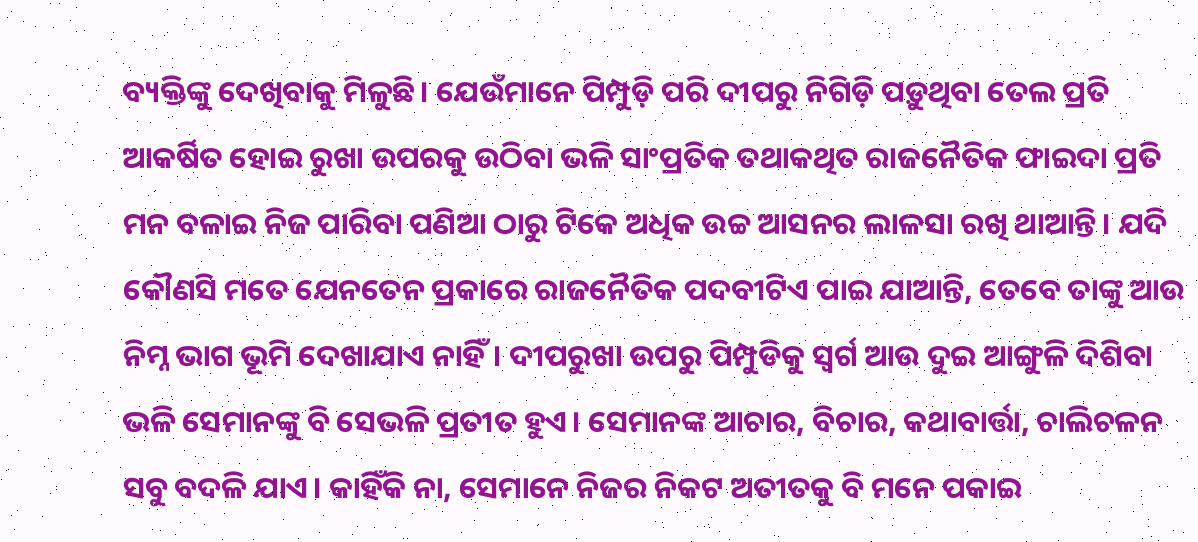ବ୍ୟକ୍ତିଙ୍କୁ ଦେଖିବାକୁ ମିଳୁଛି। ଯେଉଁମାନେ ପିମ୍ପୁଡ଼ି ପରି ଦୀପରୁ ନିଗିଡ଼ି ପଡ଼ୁଥିବା ତେଲ ପ୍ରତି ଆକର୍ଷିତ ହୋଇ ରୁଖା ଉପରକୁ ଉଠିବା ଭଳି ସାଂପ୍ରତିକ ତଥାକଥିତ ରାଜନୈତିକ ଫାଇଦା ପ୍ରତି ମନ ବଳାଇ ନିଜ ପାରିବା ପଣିଆ ଠାରୁ ଟିକେ ଅଧିକ ଉଚ୍ଚ ଆସନର ଲାଳସା ରଖି ଥାଆନ୍ତି। ଯଦି କୌଣସି ମତେ ଯେନତେନ ପ୍ରକାରେ ରାଜନୈତିକ ପଦବୀଟିଏ ପାଇ ଯାଆନ୍ତି, ତେବେ ତାଙ୍କୁ ଆଉ ନିମ୍ନ ଭାଗ ଭୂମି ଦେଖାଯାଏ ନାହିଁ। ଦୀପରୁଖା ଉପରୁ ପିମ୍ପୁଡିକୁ ସ୍ବର୍ଗ ଆଉ ଦୁଇ ଆଙ୍ଗୁଳି ଦିଶିବା ଭଳି ସେମାନଙ୍କୁ ବି ସେଭଳି ପ୍ରତୀତ ହୁଏ। ସେମାନଙ୍କ ଆଚାର, ବିଚାର, କଥାବାର୍ତ୍ତା, ଚାଲିଚଳନ ସବୁ ବଦଳି ଯାଏ। କାହିଁକି ନା, ସେମାନେ ନିଜର ନିକଟ ଅତୀତକୁ ବି ମନେ ପକାଇ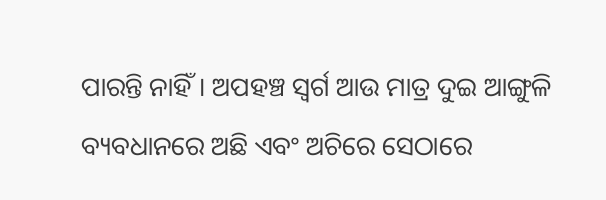ପାରନ୍ତି ନାହିଁ। ଅପହଞ୍ଚ ସ୍ବର୍ଗ ଆଉ ମାତ୍ର ଦୁଇ ଆଙ୍ଗୁଳି ବ୍ୟବଧାନରେ ଅଛି ଏବଂ ଅଚିରେ ସେଠାରେ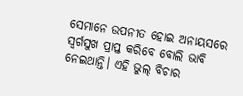ସେମାନେ ଉପନୀତ ହୋଇ ଅନାୟସରେ ସ୍ବର୍ଗସୁଖ ପ୍ରାପ୍ତ କରିବେ ବୋଲି ଭାବି ନେଇଥାନ୍ତି। ଏହି ଭୁଲ୍ ବିଚାର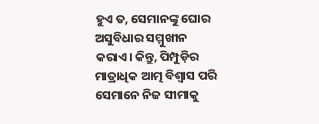ହୁଏ ତ, ସେମାନଙ୍କୁ ଘୋର ଅସୁବିଧାର ସମ୍ମୁଖୀନ କରାଏ। କିନ୍ତୁ, ପିମ୍ପୁଡ଼ିର ମାତ୍ରାଧିକ ଆତ୍ମ ବିଶ୍ବାସ ପରି ସେମାନେ ନିଜ ସୀମାକୁ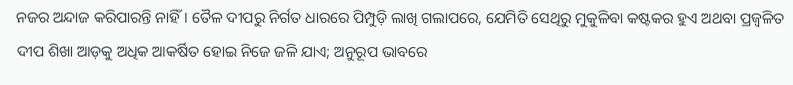ନଜର ଅନ୍ଦାଜ କରିପାରନ୍ତି ନାହିଁ। ତୈଳ ଦୀପରୁ ନିର୍ଗତ ଧାରରେ ପିମ୍ପୁଡ଼ି ଲାଖି ଗଲାପରେ, ଯେମିତି ସେଥିରୁ ମୁକୁଳିବା କଷ୍ଟକର ହୁଏ ଅଥବା ପ୍ରଜ୍ବଳିତ ଦୀପ ଶିଖା ଆଡ଼କୁ ଅଧିକ ଆକର୍ଷିତ ହୋଇ ନିଜେ ଜଳି ଯାଏ; ଅନୁରୂପ ଭାବରେ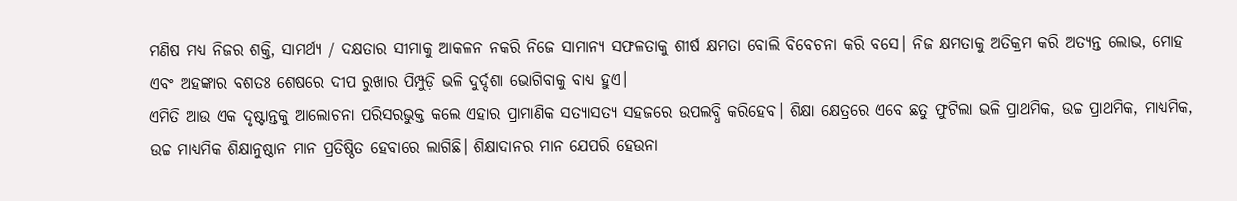ମଣିଷ ମଧ୍ୟ ନିଜର ଶକ୍ତି, ସାମର୍ଥ୍ୟ / ଦକ୍ଷତାର ସୀମାକୁ ଆକଳନ ନକରି ନିଜେ ସାମାନ୍ୟ ସଫଳତାକୁ ଶୀର୍ଷ କ୍ଷମତା ବୋଲି ବିବେଚନା କରି ବସେ। ନିଜ କ୍ଷମତାକୁ ଅତିକ୍ରମ କରି ଅତ୍ୟନ୍ତ ଲୋଭ, ମୋହ ଏବଂ ଅହଙ୍କାର ବଶତଃ ଶେଷରେ ଦୀପ ରୁଖାର ପିମ୍ପୁଡ଼ି ଭଳି ଦୁର୍ଦ୍ଦଶା ଭୋଗିବାକୁ ବାଧ୍ୟ ହୁଏ।
ଏମିତି ଆଉ ଏକ ଦୃଷ୍ଟାନ୍ତକୁ ଆଲୋଚନା ପରିସରଭୁକ୍ତ କଲେ ଏହାର ପ୍ରାମାଣିକ ସତ୍ୟାସତ୍ୟ ସହଜରେ ଉପଲବ୍ଧି କରିହେବ। ଶିକ୍ଷା କ୍ଷେତ୍ରରେ ଏବେ ଛତୁ ଫୁଟିଲା ଭଳି ପ୍ରାଥମିକ, ଉଚ୍ଚ ପ୍ରାଥମିକ, ମାଧ୍ୟମିକ, ଉଚ୍ଚ ମାଧ୍ୟମିକ ଶିକ୍ଷାନୁଷ୍ଠାନ ମାନ ପ୍ରତିଷ୍ଠିତ ହେବାରେ ଲାଗିଛି। ଶିକ୍ଷାଦାନର ମାନ ଯେପରି ହେଉନା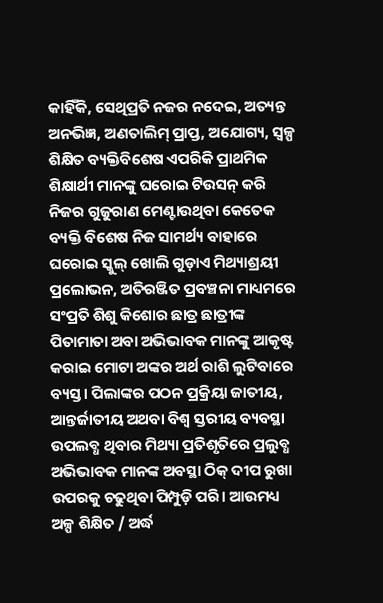କାହିଁକି, ସେଥିପ୍ରତି ନଜର ନଦେଇ, ଅତ୍ୟନ୍ତ ଅନଭିଜ୍ଞ, ଅଣତାଲିମ୍ ପ୍ରାପ୍ତ, ଅଯୋଗ୍ୟ, ସ୍ୱଳ୍ପ ଶିକ୍ଷିତ ବ୍ୟକ୍ତିବିଶେଷ ଏପରିକି ପ୍ରାଥମିକ ଶିକ୍ଷାର୍ଥୀ ମାନଙ୍କୁ ଘରୋଇ ଟିଉସନ୍ କରି ନିଜର ଗୁଜୁରାଣ ମେଣ୍ଟାଉଥିବା କେତେକ ବ୍ୟକ୍ତି ବିଶେଷ ନିଜ ସାମର୍ଥ୍ୟ ବାହାରେ ଘରୋଇ ସ୍କୁଲ୍ ଖୋଲି ଗୁଡ଼ାଏ ମିଥ୍ୟାଶ୍ରୟୀ ପ୍ରଲୋଭନ, ଅତିରଞ୍ଜିତ ପ୍ରବଞ୍ଚନା ମାଧ୍ୟମରେ ସଂପ୍ରତି ଶିଶୁ କିଶୋର ଛାତ୍ର ଛାତ୍ରୀଙ୍କ ପିତାମାତା ଅବା ଅଭିଭାବକ ମାନଙ୍କୁ ଆକୃଷ୍ଟ କରାଇ ମୋଟା ଅଙ୍କର ଅର୍ଥ ରାଶି ଲୁଟିବାରେ ବ୍ୟସ୍ତ। ପିଲାଙ୍କର ପଠନ ପ୍ରକ୍ରିୟା ଜାତୀୟ, ଆନ୍ତର୍ଜାତୀୟ ଅଥବା ବିଶ୍ଵ ସ୍ତରୀୟ ବ୍ୟବସ୍ଥା ଉପଲବ୍ଧ ଥିବାର ମିଥ୍ୟା ପ୍ରତିଶୃତିରେ ପ୍ରଲୁବ୍ଧ ଅଭିଭାବକ ମାନଙ୍କ ଅବସ୍ଥା ଠିକ୍ ଦୀପ ରୁଖା ଉପରକୁ ଚଢୁଥିବା ପିମ୍ପୁଡ଼ି ପରି। ଆଉମଧ୍ୟ ଅଳ୍ପ ଶିକ୍ଷିତ / ଅର୍ଦ୍ଧ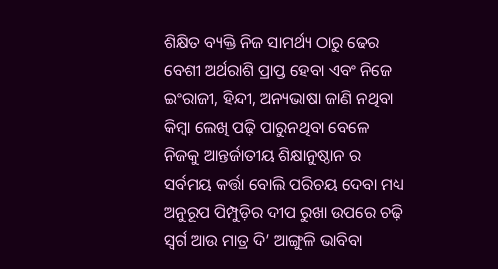ଶିକ୍ଷିତ ବ୍ୟକ୍ତି ନିଜ ସାମର୍ଥ୍ୟ ଠାରୁ ଢେର ବେଶୀ ଅର୍ଥରାଶି ପ୍ରାପ୍ତ ହେବା ଏବଂ ନିଜେ ଇଂରାଜୀ, ହିନ୍ଦୀ, ଅନ୍ୟଭାଷା ଜାଣି ନଥିବା କିମ୍ବା ଲେଖି ପଢ଼ି ପାରୁନଥିବା ବେଳେ ନିଜକୁ ଆନ୍ତର୍ଜାତୀୟ ଶିକ୍ଷାନୁଷ୍ଠାନ ର ସର୍ବମୟ କର୍ତ୍ତା ବୋଲି ପରିଚୟ ଦେବା ମଧ୍ୟ ଅନୁରୂପ ପିମ୍ପୁଡ଼ିର ଦୀପ ରୁଖା ଉପରେ ଚଢ଼ି ସ୍ବର୍ଗ ଆଉ ମାତ୍ର ଦି’ ଆଙ୍ଗୁଳି ଭାବିବା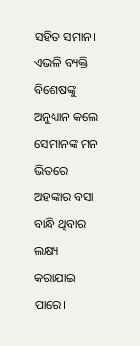ସହିତ ସମାନ।
ଏଭଳି ବ୍ୟକ୍ତି ବିଶେଷଙ୍କୁ ଅନୁଧ୍ୟାନ କଲେ ସେମାନଙ୍କ ମନ ଭିତରେ ଅହଙ୍କାର ବସା ବାନ୍ଧି ଥିବାର ଲକ୍ଷ୍ୟ କରାଯାଇ ପାରେ।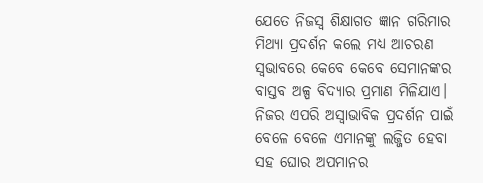ଯେତେ ନିଜସ୍ଵ ଶିକ୍ଷାଗତ ଜ୍ଞାନ ଗରିମାର ମିଥ୍ୟା ପ୍ରଦର୍ଶନ କଲେ ମଧ୍ୟ ଆଚରଣ ସ୍ୱଭାବରେ କେବେ କେବେ ସେମାନଙ୍କର ବାସ୍ତବ ଅଳ୍ପ ବିଦ୍ୟାର ପ୍ରମାଣ ମିଳିଯାଏ। ନିଜର ଏପରି ଅସ୍ବାଭାବିକ ପ୍ରଦର୍ଶନ ପାଇଁ ବେଳେ ବେଳେ ଏମାନଙ୍କୁ ଲଜ୍ଜିତ ହେବା ସହ ଘୋର ଅପମାନର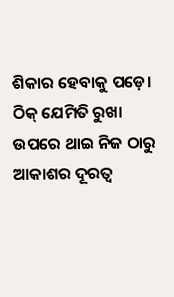ଶିକାର ହେବାକୁ ପଡ଼େ। ଠିକ୍ ଯେମିତି ରୁଖା ଉପରେ ଥାଇ ନିଜ ଠାରୁ ଆକାଶର ଦୂରତ୍ଵ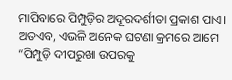ମାପିବାରେ ପିମ୍ପୁଡ଼ିର ଅଦୂରଦର୍ଶୀତା ପ୍ରକାଶ ପାଏ।
ଅତଏବ, ଏଭଳି ଅନେକ ଘଟଣା କ୍ରମରେ ଆମେ “ପିମ୍ପୁଡ଼ି ଦୀପରୁଖା ଉପରକୁ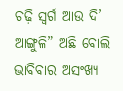ଚଢ଼ି ସ୍ବର୍ଗ ଆଉ ଦି’ ଆଙ୍ଗୁଳି” ଅଛି ବୋଲି ଭାବିବାର ଅସଂଖ୍ୟ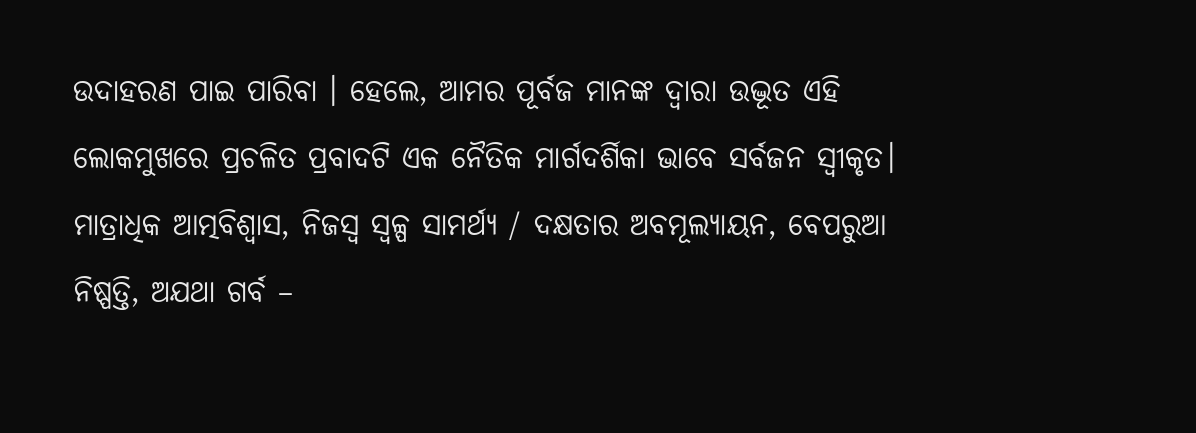ଉଦାହରଣ ପାଇ ପାରିବା । ହେଲେ, ଆମର ପୂର୍ବଜ ମାନଙ୍କ ଦ୍ଵାରା ଉଦ୍ଭୂତ ଏହି ଲୋକମୁଖରେ ପ୍ରଚଳିତ ପ୍ରବାଦଟି ଏକ ନୈତିକ ମାର୍ଗଦର୍ଶିକା ଭାବେ ସର୍ବଜନ ସ୍ଵୀକୃତ। ମାତ୍ରାଧିକ ଆତ୍ମବିଶ୍ବାସ, ନିଜସ୍ଵ ସ୍ୱଳ୍ପ ସାମର୍ଥ୍ୟ / ଦକ୍ଷତାର ଅବମୂଲ୍ୟାୟନ, ବେପରୁଆ ନିଷ୍ପତ୍ତି, ଅଯଥା ଗର୍ବ –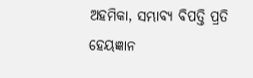ଅହମିକା, ସମ୍ଭାବ୍ୟ ବିପତ୍ତି ପ୍ରତି ହେୟଜ୍ଞାନ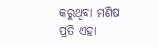କରୁଥିବା ମଣିଷ ପ୍ରତି ଏହା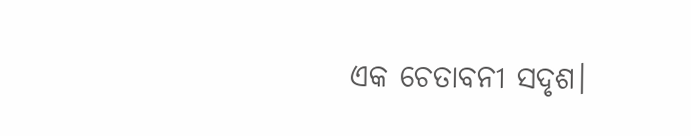ଏକ ଚେତାବନୀ ସଦୃଶ।